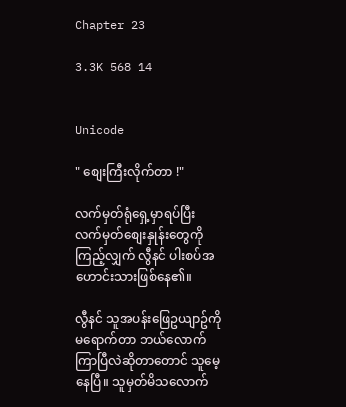Chapter 23

3.3K 568 14


Unicode

" စျေးကြီးလိုက်တာ !"

လက်မှတ်ရုံရှေ့မှာရပ်ပြီး လက်မှတ်စျေးနှုန်းတွေကိုကြည့်လျှက် လွီနင် ပါးစပ်အဟောင်းသားဖြစ်နေ၏။

လွီနင် သူအပန်းဖြေဥယျာဥ်ကို မရောက်တာ ဘယ်လောက်ကြာပြီလဲဆိုတာတောင် သူမေ့နေပြီ။ သူမှတ်မိသလောက်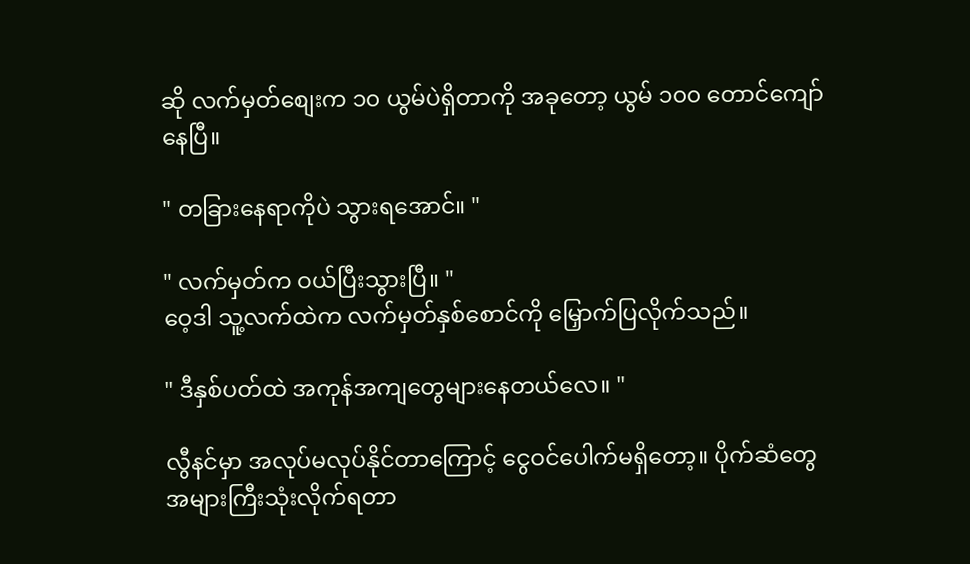ဆို လက်မှတ်စျေးက ၁၀ ယွမ်ပဲရှိတာကို အခုတော့ ယွမ် ၁၀၀ တောင်ကျော်နေပြီ။

" တခြားနေရာကိုပဲ သွားရအောင်။ "

" လက်မှတ်က ဝယ်ပြီးသွားပြီ။ "
ဝေ့ဒါ သူ့လက်ထဲက လက်မှတ်နှစ်စောင်ကို မြှောက်ပြလိုက်သည်။

" ဒီနှစ်ပတ်ထဲ အကုန်အကျတွေများနေတယ်လေ။ "

လွီနင်မှာ အလုပ်မလုပ်နိုင်တာကြောင့် ငွေဝင်ပေါက်မရှိတော့။ ပိုက်ဆံတွေ အများကြီးသုံးလိုက်ရတာ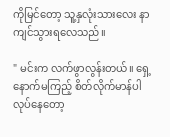ကိုမြင်တော့ သူ့နှလုံးသားလေး နာကျင်သွားရလေသည်။

" မင်းက လက်ဖွာလွန်းတယ်။ ရှေ့နောက်မကြည့် စိတ်လိုက်မာန်ပါလုပ်နေတော့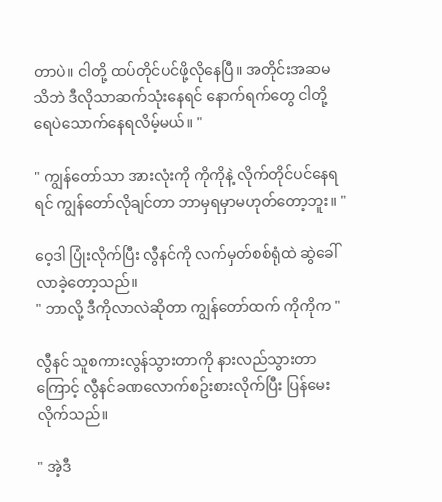တာပဲ။ ငါတို့ ထပ်တိုင်ပင်ဖို့လိုနေပြီ။ အတိုင်းအဆမသိဘဲ ဒီလိုသာဆက်သုံးနေရင် နောက်ရက်တွေ ငါတို့ရေပဲသောက်နေရလိမ့်မယ်။ "

" ကျွန်တော်သာ အားလုံးကို ကိုကိုနဲ့ လိုက်တိုင်ပင်နေရရင် ကျွန်တော်လိုချင်တာ ဘာမှရမှာမဟုတ်တော့ဘူး။ "

ဝေ့ဒါ ပြုံးလိုက်ပြီး လွီနင်ကို လက်မှတ်စစ်ရုံထဲ ဆွဲခေါ်လာခဲ့တော့သည်။
" ဘာလို့ ဒီကိုလာလဲဆိုတာ ကျွန်တော်ထက် ကိုကိုက "

လွီနင် သူစကားလွန်သွားတာကို နားလည်သွားတာကြောင့် လွီနင်ခဏလောက်စဥ်းစားလိုက်ပြီး ပြန်မေးလိုက်သည်။

" အဲ့ဒီ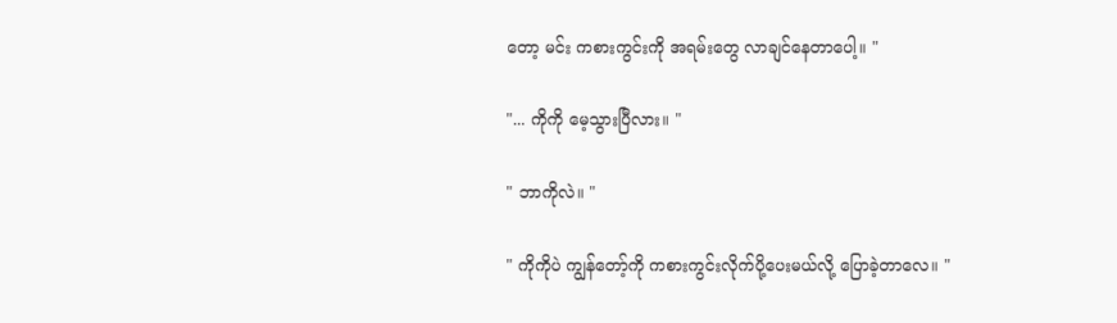တော့ မင်း ကစားကွင်းကို အရမ်းတွေ လာချင်နေတာပေါ့။ "

"... ကိုကို မေ့သွားပြီလား။ "

" ဘာကိုလဲ။ "

" ကိုကိုပဲ ကျွန်တော့်ကို ကစားကွင်းလိုက်ပို့ပေးမယ်လို့ ပြောခဲ့တာလေ။ "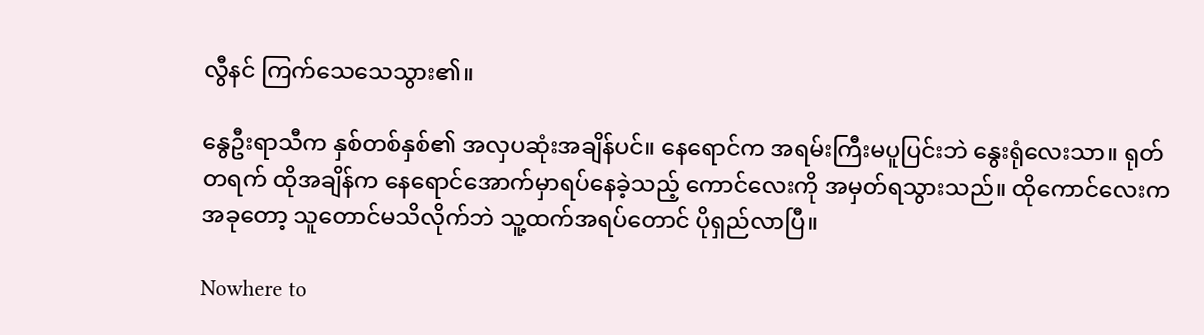လွီနင် ကြက်သေသေသွား၏။

နွေဦးရာသီက နှစ်တစ်နှစ်၏ အလှပဆုံးအချိန်ပင်။ နေရောင်က အရမ်းကြီးမပူပြင်းဘဲ နွေးရုံလေးသာ။ ရုတ်တရက် ထိုအချိန်က နေရောင်အောက်မှာရပ်နေခဲ့သည့် ကောင်လေးကို အမှတ်ရသွားသည်။ ထိုကောင်လေးက အခုတော့ သူတောင်မသိလိုက်ဘဲ သူ့ထက်အရပ်တောင် ပိုရှည်လာပြီ။

Nowhere to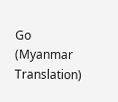Go (Myanmar Translation)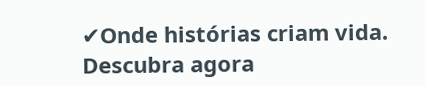✔Onde histórias criam vida. Descubra agora